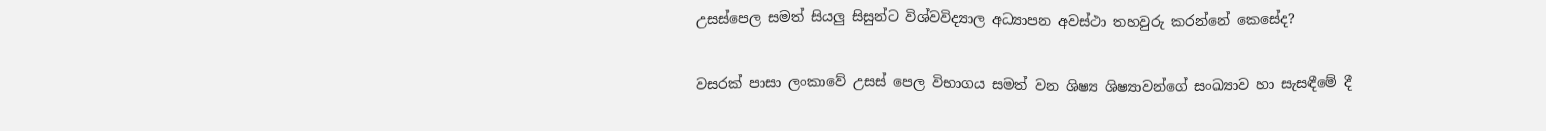උසස්පෙල සමත් සියලු සිසුන්ට විශ්වවිද්‍යාල අධ්‍යාපන අවස්ථා තහවුරු කරන්නේ කෙසේද?

වසරක් පාසා ලංකාවේ උසස් පෙල විභාගය සමත් වන ශිෂ්‍ය ශිෂ්‍යාවන්ගේ සංඛ්‍යාව හා සැසඳීමේ දී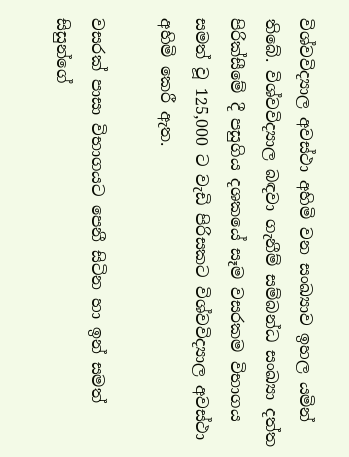විශ්වවිද්‍යාල අවස්ථා අහිමි වන සංඛ්‍යාව ඉහල යමින් තිබේ. විශ්වවිද්‍යාල බඳවා ගැනීම් සම්බන්ධ සංඛ්‍යා දත්ත පිරික්සීමේ දී පසුගිය දශකයේ සෑම වසරකම විභාගය සමත් වූ 125,000 ට වැඩි පිරිසකට විශ්වවිද්‍යාල අවස්ථා අහිමි කෙරී ඇත.

වසරක් පාසා විභාගයට පෙනී සිටින හා ඉන් සමත් සිසුන්ගේ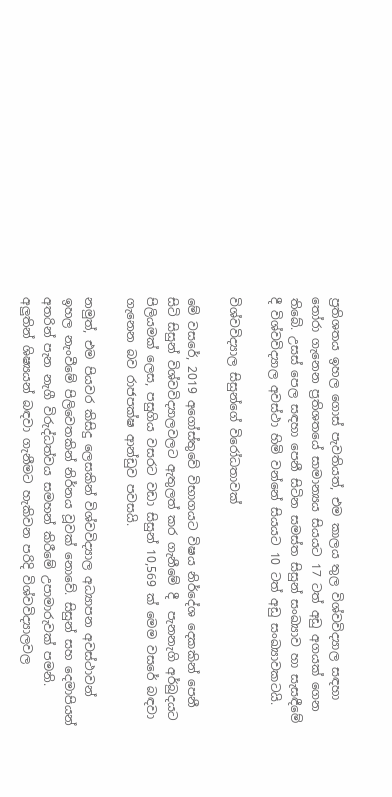ප්‍රතිශතය ඉහල ගොස් පැවතියත්, එම කාලය තුල විශ්වවිද්‍යාල සඳහා තෝරා ගැනෙන ප්‍රතිශතයේ සාමාන්‍යය සියයට 17 ටත් අඩු අගයක් ගෙන තිබේ. උසස් පෙල සඳහා පෙනී සිටින සමස්ත සිසුන් සංඛ්‍යාව හා සැසඳීමේ දී විශ්වවිද්‍යාල අවස්ථා හිමි වන්නේ සියයට 10 ටත් අඩු සංඛ්‍යාවකටයි.

විශ්වවිද්‍යාල සිසුන්ගේ විරෝධතාවක්

මේ වසරේ, 2019 අගෝස්තුවේ විභාගයට විෂය නිර්දේශ දෙකකින් පෙනී සිටි සිසුන් විශ්වවිද්‍යාලවලට ඇතුලත් කර ගැනීමේ දී  පැනනැගි අර්බුදයට පිලියමක් ලෙස, පසුගිය වසරට වඩා සිසුන් 10,569 ක් මෙම වසරේ බඳවා ගැනෙන බව රාජපක්ෂ ආන්ඩුව පවසයි.

නමුත්, එම පියවර කිසිදු ලෙසකින් විශ්වවිද්‍යාල අධ්‍යාපන අවස්ථාවන් ඉහල නැංවීමේ පිලිවෙතකින් නිර්නය වූවක් නොවේ. සිසුන් සහ දෙමාපියන් අතරින් පැන නැගී විරුද්ධත්වය සමහන් කිරීමේ උපාමාරුවක් පමනි. අලුතින් ශිෂ්‍යයන් බඳවා ගැනීමට හැකිවන පරිදි විශ්වවිද්‍යාලවල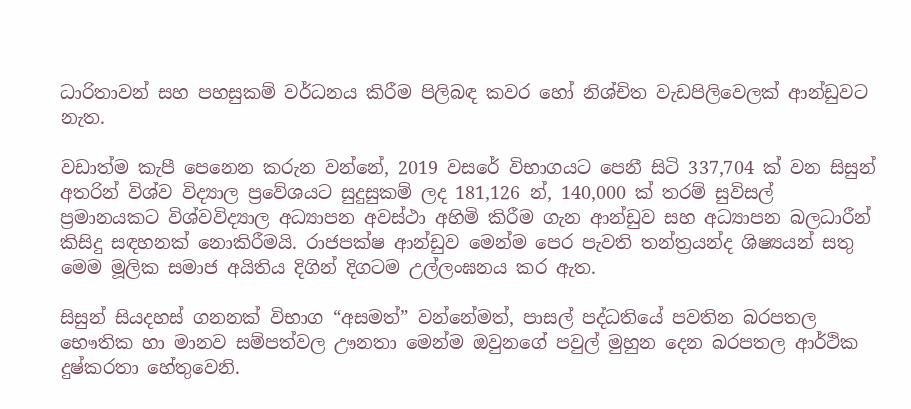ධාරිතාවන් සහ පහසුකම් වර්ධනය කිරීම පිලිබඳ කවර හෝ නිශ්චිත වැඩපිලිවෙලක් ආන්ඩුවට නැත.

වඩාත්ම කැපී පෙනෙන කරුන වන්නේ, 2019 වසරේ විභාගයට පෙනී සිටි 337,704 ක් වන සිසුන් අතරින් විශ්ව විද්‍යාල ප්‍රවේශයට සුදුසුකම් ලද 181,126 න්, 140,000 ක් තරම් සුවිසල් ප්‍රමානයකට විශ්වවිද්‍යාල අධ්‍යාපන අවස්ථා අහිමි කිරීම ගැන ආන්ඩුව සහ අධ්‍යාපන බලධාරීන් කිසිදු සඳහනක් නොකිරීමයි. රාජපක්ෂ ආන්ඩුව මෙන්ම පෙර පැවති තන්ත්‍රයන්ද ශිෂ්‍යයන් සතු මෙම මූලික සමාජ අයිතිය දිගින් දිගටම උල්ලංඝනය කර ඇත.

සිසුන් සියදහස් ගනනක් විභාග “අසමත්” වන්නේමත්, පාසල් පද්ධතියේ පවතින බරපතල භෞතික හා මානව සම්පත්වල ඌනතා මෙන්ම ඔවුනගේ පවුල් මුහුන දෙන බරපතල ආර්ථික දුෂ්කරතා හේතුවෙනි.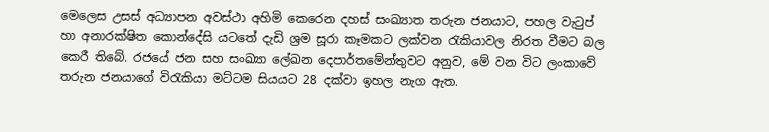මෙලෙස උසස් අධ්‍යාපන අවස්ථා අහිමි කෙරෙන දහස් සංඛ්‍යාත තරුන ජනයාට, පහල වැටුප් හා අනාරක්ෂිත කොන්දේසි යටතේ දැඩි ශ්‍රම සූරා කෑමකට ලක්වන රැකියාවල නිරත වීමට බල කෙරී තිබේ. රජයේ ජන සහ සංඛ්‍යා ලේඛන දෙපාර්තමේන්තුවට අනුව, මේ වන විට ලංකාවේ තරුන ජනයාගේ විරැකියා මට්ටම සියයට 28 දක්වා ඉහල නැග ඇත.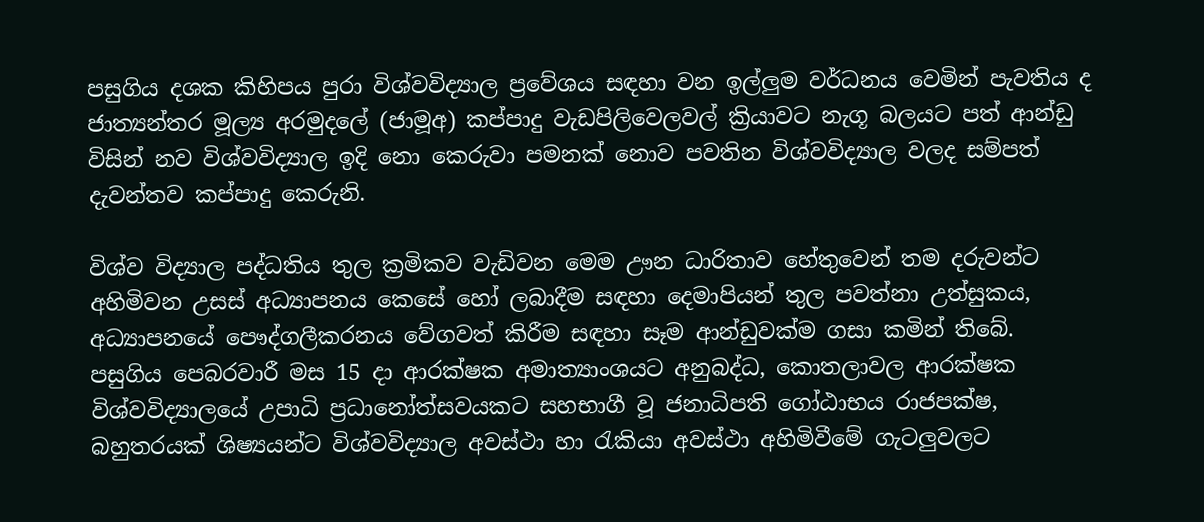පසුගිය දශක කිහිපය පුරා විශ්වවිද්‍යාල ප්‍රවේශය සඳහා වන ඉල්ලුම වර්ධනය වෙමින් පැවතිය ද ජාත්‍යන්තර මූල්‍ය අරමුදලේ (ජාමූඅ) කප්පාදු වැඩපිලිවෙලවල් ක්‍රියාවට නැගූ බලයට පත් ආන්ඩු විසින් නව විශ්වවිද්‍යාල ඉදි නො කෙරුවා පමනක් නොව පවතින විශ්වවිද්‍යාල වලද සම්පත් දැවන්තව කප්පාදු කෙරුනි.

විශ්ව විද්‍යාල පද්ධතිය තුල ක්‍රමිකව වැඩිවන මෙම ඌන ධාරිතාව හේතුවෙන් තම දරුවන්ට අහිමිවන උසස් අධ්‍යාපනය කෙසේ හෝ ලබාදීම සඳහා දෙමාපියන් තුල පවත්නා උත්සුකය, අධ්‍යාපනයේ පෞද්ගලීකරනය වේගවත් කිරීම සඳහා සෑම ආන්ඩුවක්ම ගසා කමින් තිබේ. පසුගිය පෙබරවාරී මස 15 දා ආරක්ෂක අමාත්‍යාංශයට අනුබද්ධ, කොතලාවල ආරක්ෂක විශ්වවිද්‍යාලයේ උපාධි ප්‍රධානෝත්සවයකට සහභාගී වූ ජනාධිපති ගෝඨාභය රාජපක්ෂ, බහුතරයක් ශිෂ්‍යයන්ට විශ්වවිද්‍යාල අවස්ථා හා රැකියා අවස්ථා අහිමිවීමේ ගැටලුවලට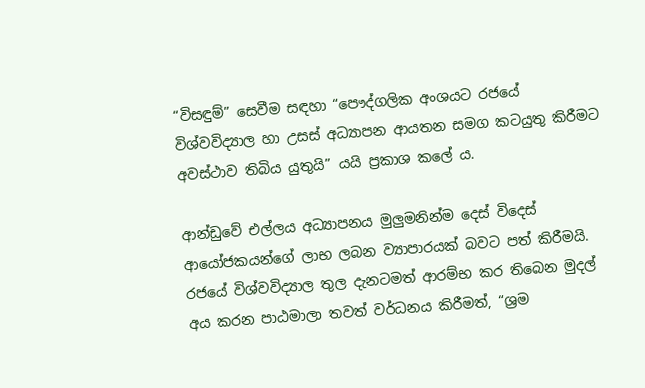“විසඳුම්” සෙවීම සඳහා “පෞද්ගලික අංශයට රජයේ විශ්වවිද්‍යාල හා උසස් අධ්‍යාපන ආයතන සමග කටයුතු කිරීමට අවස්ථාව තිබිය යුතුයි” යයි ප්‍රකාශ කලේ ය.

ආන්ඩුවේ එල්ලය අධ්‍යාපනය මුලුමනින්ම දෙස් විදෙස් ආයෝජකයන්ගේ ලාභ ලබන ව්‍යාපාරයක් බවට පත් කිරීමයි. රජයේ විශ්වවිද්‍යාල තුල දැනටමත් ආරම්භ කර තිබෙන මුදල් අය කරන පාඨමාලා තවත් වර්ධනය කිරීමත්, “ශ්‍රම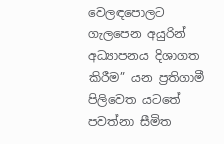වෙලඳපොලට ගැලපෙන අයුරින් අධ්‍යාපනය දිශාගත කිරීම” යන ප්‍රතිගාමී පිලිවෙත යටතේ පවත්නා සීමිත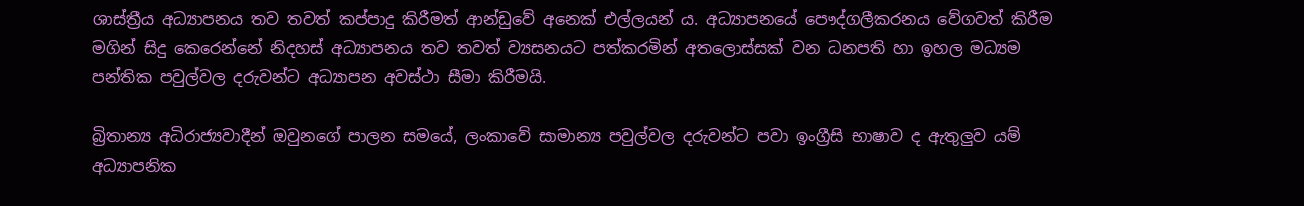ශාස්ත්‍රීය අධ්‍යාපනය තව තවත් කප්පාදු කිරීමත් ආන්ඩුවේ අනෙක් එල්ලයන් ය. අධ්‍යාපනයේ පෞද්ගලීකරනය වේගවත් කිරීම මගින් සිදු කෙරෙන්නේ නිදහස් අධ්‍යාපනය තව තවත් ව්‍යසනයට පත්කරමින් අතලොස්සක් වන ධනපති හා ඉහල මධ්‍යම පන්තික පවුල්වල දරුවන්ට අධ්‍යාපන අවස්ථා සීමා කිරීමයි.

බ්‍රිතාන්‍ය අධිරාජ්‍යවාදීන් ඔවුනගේ පාලන සමයේ, ලංකාවේ සාමාන්‍ය පවුල්වල දරුවන්ට පවා ඉංග්‍රීසි භාෂාව ද ඇතුලුව යම් අධ්‍යාපනික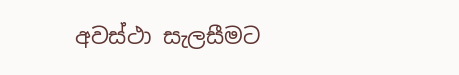අවස්ථා සැලසීමට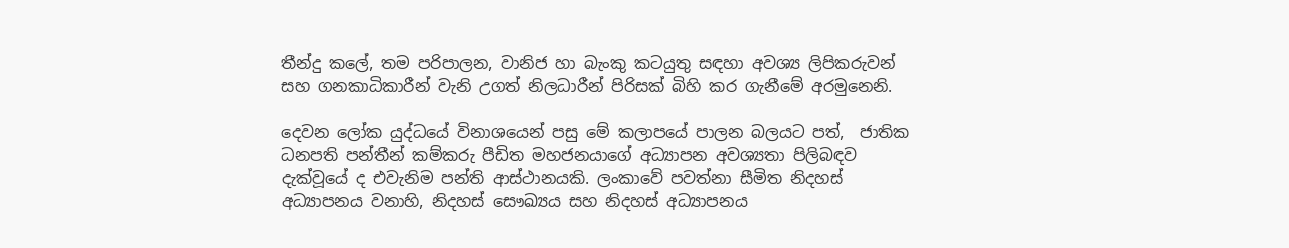තීන්දු කලේ, තම පරිපාලන, වානිජ හා බැංකු කටයුතු සඳහා අවශ්‍ය ලිපිකරුවන් සහ ගනකාධිකාරීන් වැනි උගත් නිලධාරීන් පිරිසක් බිහි කර ගැනීමේ අරමුනෙනි.

දෙවන ලෝක යුද්ධයේ විනාශයෙන් පසු මේ කලාපයේ පාලන බලයට පත්,  ජාතික ධනපති පන්තීන් කම්කරු පීඩිත මහජනයාගේ අධ්‍යාපන අවශ්‍යතා පිලිබඳව දැක්වූයේ ද එවැනිම පන්ති ආස්ථානයකි. ලංකාවේ පවත්නා සීමිත නිදහස් අධ්‍යාපනය වනාහි, නිදහස් සෞඛ්‍යය සහ නිදහස් අධ්‍යාපනය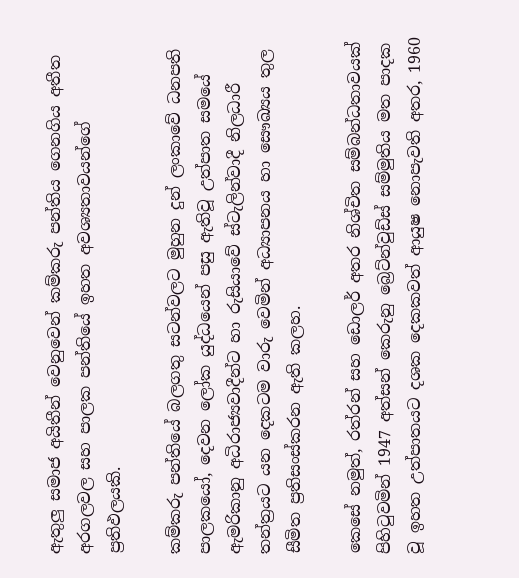ඇතුලු සමාජ අයිතීන් වෙනුවෙන් කම්කරු පන්තිය ගෙනගිය අතීත අරගලවල සහ පාලක පන්තියේ ඉහත අවශ්‍යතාවයන්ගේ ප්‍රතිඵලයකි.

කම්කරු පන්තියේ බලගතු සටන්වලට මුහුන දුන් ලංකාවේ ධනපති පාලකයෝ, දෙවන ලෝක යුද්ධයෙන් පසු ඇතිවූ උත්පාත සමයේ ඇමරිකානු අධිරාජ්‍යවාදීන්ට හා රුසියාවේ ස්ටැලින්වාදී නිලධාරී තන්ත්‍රයට යන දෙකටම වාරු වෙමින් අධ්‍යාපනය හා සෞඛ්‍යය තුල සීමිත ප්‍රතිසංස්කරන ඇති කලහ.

කෙසේ නමුත්, රත්රන් සහ ඩොලර් අතර නිශ්චිත සම්බන්ධතාවයක් පිහිටුවමින් 1947 අත්සන් කෙරුනු බ්‍රෙට්න්වුඩ්ස් සම්මුතිය මත පාදක වූ ඉහත උත්පාතයට දශක දෙකකවත් ආයුෂ නොපැවති අතර, 1960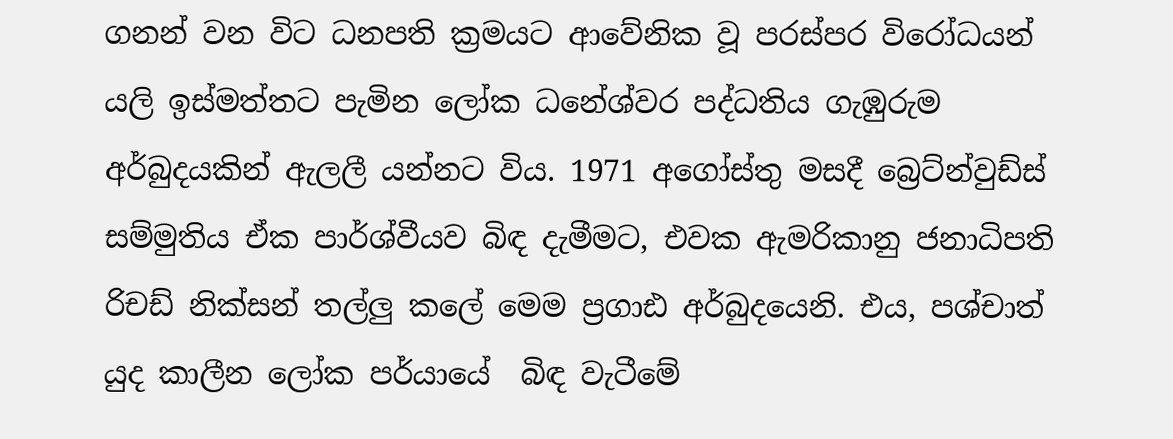ගනන් වන විට ධනපති ක්‍රමයට ආවේනික වූ පරස්පර විරෝධයන් යලි ඉස්මත්තට පැමින ලෝක ධනේශ්වර පද්ධතිය ගැඹුරුම අර්බුදයකින් ඇලලී යන්නට විය. 1971 අගෝස්තු මසදී බ්‍රෙට්න්වුඩ්ස් සම්මුතිය ඒක පාර්ශ්වීයව බිඳ දැමීමට, එවක ඇමරිකානු ජනාධිපති රිචඩ් නික්සන් තල්ලු කලේ මෙම ප්‍රගාඪ අර්බුදයෙනි. එය, පශ්චාත් යුද කාලීන ලෝක පර්යායේ  බිඳ වැටීමේ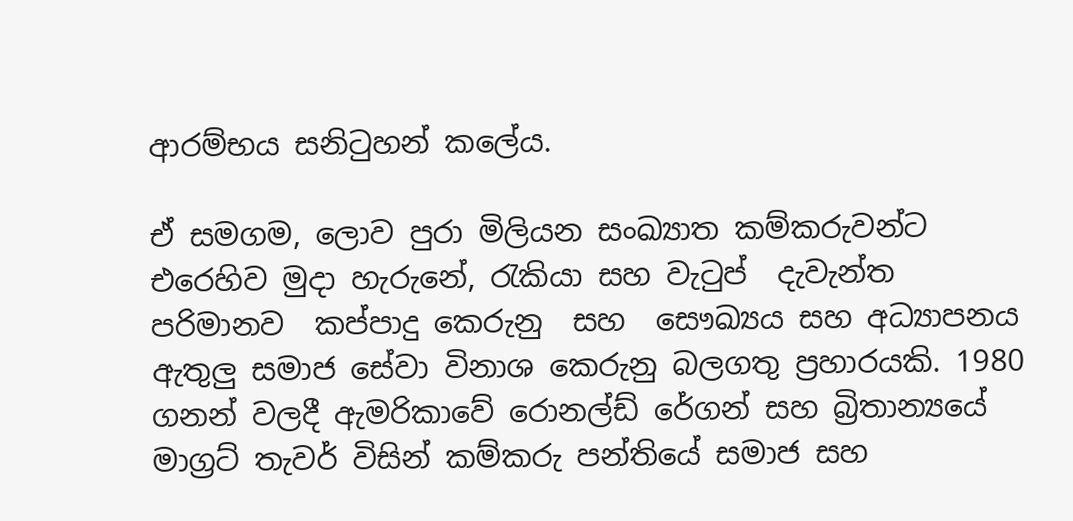ආරම්භය සනිටුහන් කලේය.

ඒ සමගම, ලොව පුරා මිලියන සංඛ්‍යාත කම්කරුවන්ට එරෙහිව මුදා හැරුනේ, රැකියා සහ වැටුප්  දැවැන්ත පරිමානව  කප්පාදු කෙරුනු  සහ  සෞඛ්‍යය සහ අධ්‍යාපනය ඇතුලු සමාජ සේවා විනාශ කෙරුනු බලගතු ප්‍රහාරයකි. 1980 ගනන් වලදී ඇමරිකාවේ රොනල්ඩ් රේගන් සහ බ්‍රිතාන්‍යයේ මාග්‍රට් තැවර් විසින් කම්කරු පන්තියේ සමාජ සහ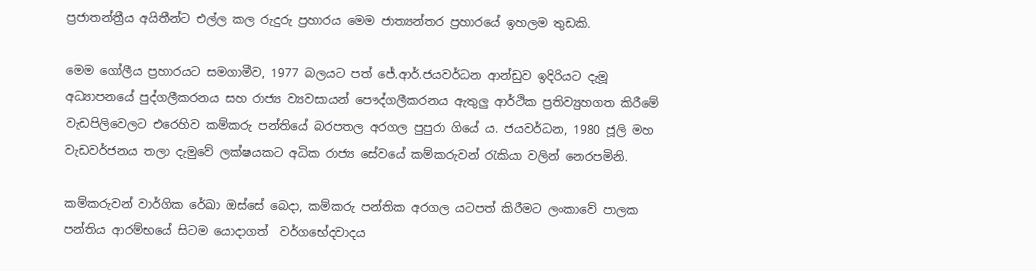ප්‍රජාතන්ත්‍රීය අයිතීන්ට එල්ල කල රුදුරු ප්‍රහාරය මෙම ජාත්‍යන්තර ප්‍රහාරයේ ඉහලම තුඩකි.

මෙම ගෝලීය ප්‍රහාරයට සමගාමීව, 1977 බලයට පත් ජේ.ආර්.ජයවර්ධන ආන්ඩුව ඉදිරියට දැමූ අධ්‍යාපනයේ පුද්ගලීකරනය සහ රාජ්‍ය ව්‍යවසායන් පෞද්ගලීකරනය ඇතුලු ආර්ථික ප්‍රතිව්‍යුහගත කිරීමේ වැඩපිලිවෙලට එරෙහිව කම්කරු පන්තියේ බරපතල අරගල පුපුරා ගියේ ය. ජයවර්ධන, 1980 ජූලි මහ වැඩවර්ජනය තලා දැමුවේ ලක්ෂයකට අධික රාජ්‍ය සේවයේ කම්කරුවන් රැකියා වලින් නෙරපමිනි.

කම්කරුවන් වාර්ගික රේඛා ඔස්සේ බෙදා, කම්කරු පන්තික අරගල යටපත් කිරීමට ලංකාවේ පාලක පන්තිය ආරම්භයේ සිටම යොදාගත්  වර්ගභේදවාදය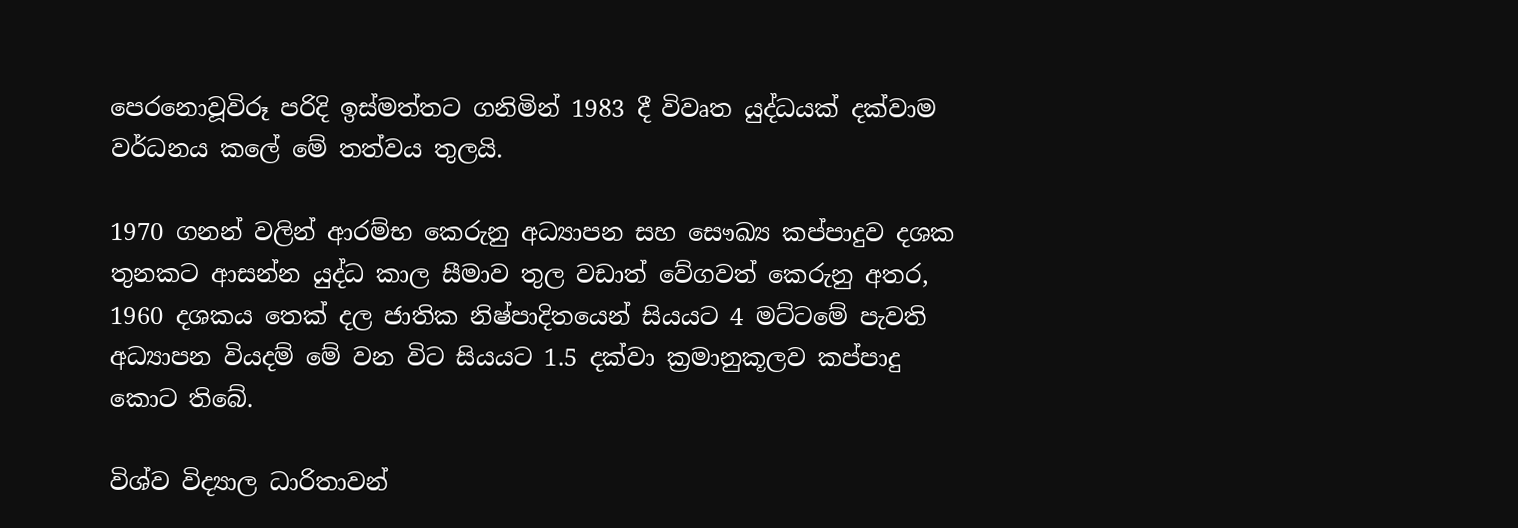පෙරනොවූවිරූ පරිදි ඉස්මත්තට ගනිමින් 1983 දී විවෘත යුද්ධයක් දක්වාම වර්ධනය කලේ මේ තත්වය තුලයි.

1970 ගනන් වලින් ආරම්භ කෙරුනු අධ්‍යාපන සහ සෞඛ්‍ය කප්පාදුව දශක තුනකට ආසන්න යුද්ධ කාල සීමාව තුල වඩාත් වේගවත් කෙරුනු අතර, 1960 දශකය තෙක් දල ජාතික නිෂ්පාදිතයෙන් සියයට 4 මට්ටමේ පැවති අධ්‍යාපන වියදම් මේ වන විට සියයට 1.5 දක්වා ක්‍රමානුකූලව කප්පාදු කොට තිබේ.

විශ්ව විද්‍යාල ධාරිතාවන්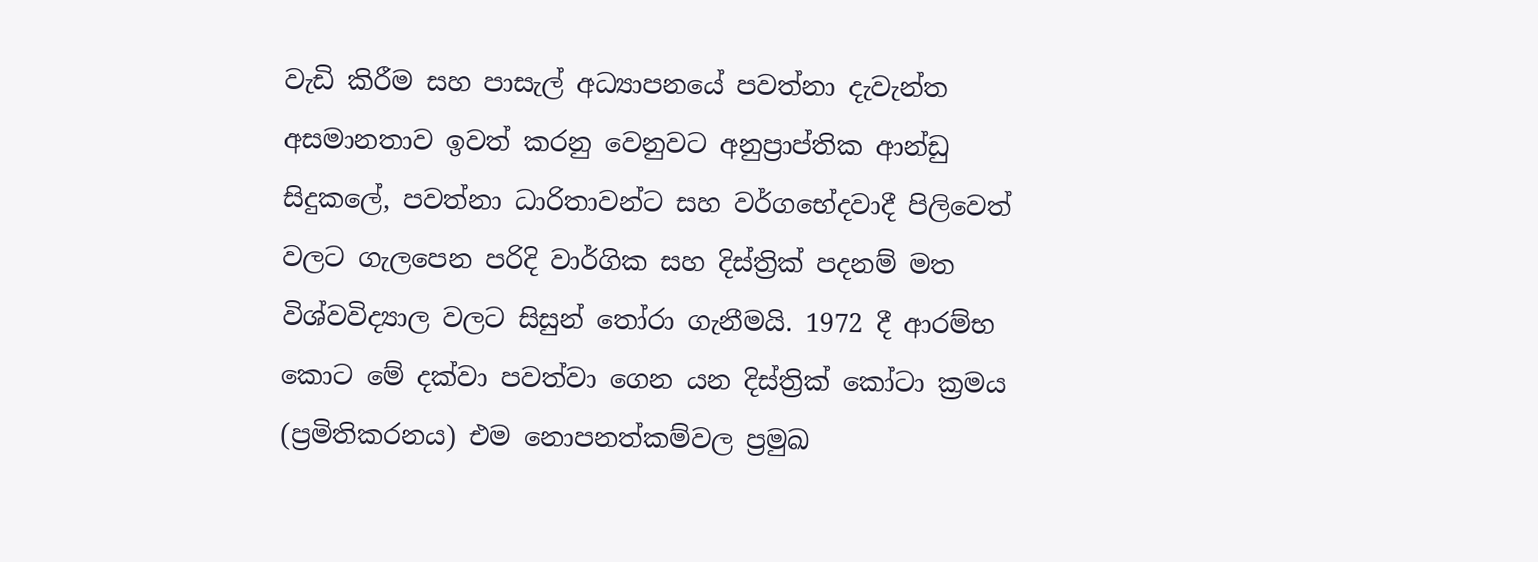වැඩි කිරීම සහ පාසැල් අධ්‍යාපනයේ පවත්නා දැවැන්ත අසමානතාව ඉවත් කරනු වෙනුවට අනුප්‍රාප්තික ආන්ඩු සිදුකලේ, පවත්නා ධාරිතාවන්ට සහ වර්ගභේදවාදී පිලිවෙත් වලට ගැලපෙන පරිදි වාර්ගික සහ දිස්ත්‍රික් පදනම් මත විශ්වවිද්‍යාල වලට සිසුන් තෝරා ගැනීමයි. 1972 දී ආරම්භ කොට මේ දක්වා පවත්වා ගෙන යන දිස්ත්‍රික් කෝටා ක්‍රමය (ප්‍රමිතිකරනය) එම නොපනත්කම්වල ප්‍රමුඛ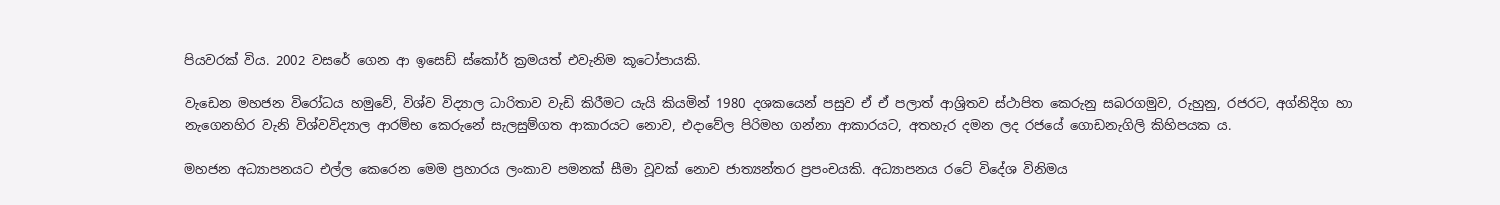පියවරක් විය. 2002 වසරේ ගෙන ආ ඉසෙඩ් ස්කෝර් ක්‍රමයත් එවැනිම කූටෝපායකි.

වැඩෙන මහජන විරෝධය හමුවේ, විශ්ව විද්‍යාල ධාරිතාව වැඩි කිරීමට යැයි කියමින් 1980 දශකයෙන් පසුව ඒ ඒ පලාත් ආශ්‍රිතව ස්ථාපිත කෙරුනු සබරගමුව, රුහුනු, රජරට, අග්නිදිග හා නැගෙනහිර වැනි විශ්වවිද්‍යාල ආරම්භ කෙරුනේ සැලසුම්ගත ආකාරයට නොව, එදාවේල පිරිමහ ගන්නා ආකාරයට, අතහැර දමන ලද රජයේ ගොඩනැගිලි කිහිපයක ය.

මහජන අධ්‍යාපනයට එල්ල කෙරෙන මෙම ප්‍රහාරය ලංකාව පමනක් සීමා වූවක් නොව ජාත්‍යන්තර ප්‍රපංචයකි. අධ්‍යාපනය රටේ විදේශ විනිමය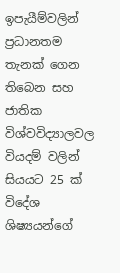ඉපැයීම්වලින් ප්‍රධානතම තැනක් ගෙන තිබෙන සහ ජාතික විශ්වවිද්‍යාලවල වියදම් වලින් සියයට 25 ක් විදේශ ශිෂ්‍යයන්ගේ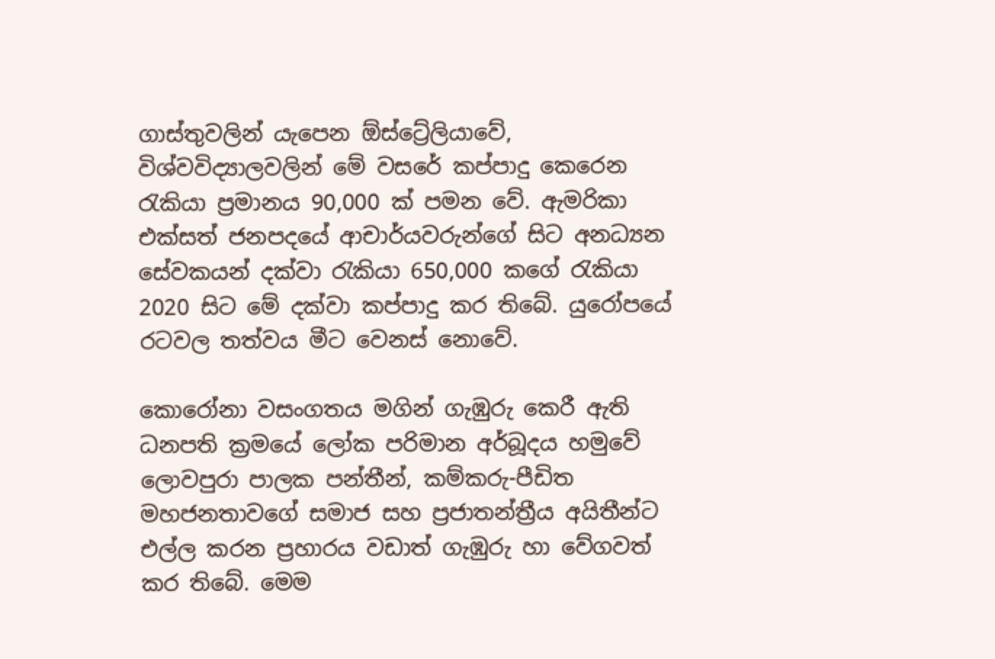ගාස්තුවලින් යැපෙන ඕස්ට්‍රේලියාවේ, විශ්වවිද්‍යාලවලින් මේ වසරේ කප්පාදු කෙරෙන රැකියා ප්‍රමානය 90,000 ක් පමන වේ. ඇමරිකා එක්සත් ජනපදයේ ආචාර්යවරුන්ගේ සිට අනධ්‍යන සේවකයන් දක්වා රැකියා 650,000 කගේ රැකියා 2020 සිට මේ දක්වා කප්පාදු කර තිබේ. යුරෝපයේ රටවල තත්වය මීට වෙනස් නොවේ.

කොරෝනා වසංගතය මගින් ගැඹුරු කෙරී ඇති ධනපති ක්‍රමයේ ලෝක පරිමාන අර්බූදය හමුවේ ලොවපුරා පාලක පන්තීන්, කම්කරු-පීඩිත මහජනතාවගේ සමාජ සහ ප්‍රජාතන්ත්‍රීය අයිතීන්ට එල්ල කරන ප්‍රහාරය වඩාත් ගැඹුරු හා වේගවත් කර තිබේ. මෙම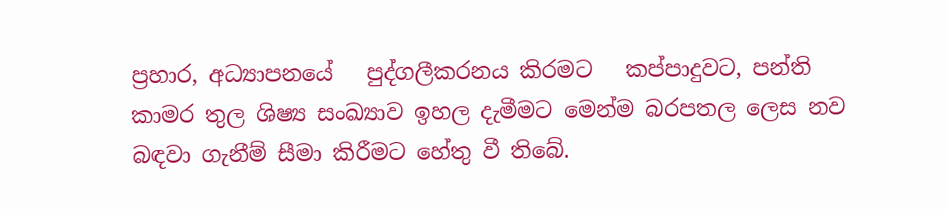ප්‍රහාර, අධ්‍යාපනයේ   පුද්ගලීකරනය කිරමට   කප්පාදුවට, පන්ති කාමර තුල ශිෂ්‍ය සංඛ්‍යාව ඉහල දැමීමට මෙන්ම බරපතල ලෙස නව බඳවා ගැනීම් සීමා කිරීමට හේතු වී තිබේ.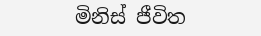මිනිස් ජීවිත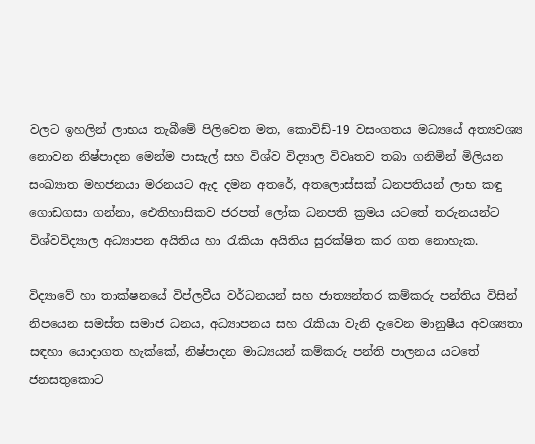වලට ඉහලින් ලාභය තැබීමේ පිලිවෙත මත, කොවිඩ්-19 වසංගතය මධ්‍යයේ අත්‍යවශ්‍ය නොවන නිෂ්පාදන මෙන්ම පාසැල් සහ විශ්ව විද්‍යාල විවෘතව තබා ගනිමින් මිලියන සංඛ්‍යාත මහජනයා මරනයට ඇද දමන අතරේ, අතලොස්සක් ධනපතියන් ලාභ කඳු ගොඩගසා ගන්නා, ඓතිහාසිකව ජරපත් ලෝක ධනපති ක්‍රමය යටතේ තරුනයන්ට විශ්වවිද්‍යාල අධ්‍යාපන අයිතිය හා රැකියා අයිතිය සුරක්ෂිත කර ගත නොහැක.

විද්‍යාවේ හා තාක්ෂනයේ විප්ලවීය වර්ධනයන් සහ ජාත්‍යන්තර කම්කරු පන්තිය විසින් නිපයෙන සමස්ත සමාජ ධනය, අධ්‍යාපනය සහ රැකියා වැනි දැවෙන මානුෂීය අවශ්‍යතා සඳහා යොදාගත හැක්කේ, නිෂ්පාදන මාධ්‍යයන් කම්කරු පන්ති පාලනය යටතේ ජනසතුකොට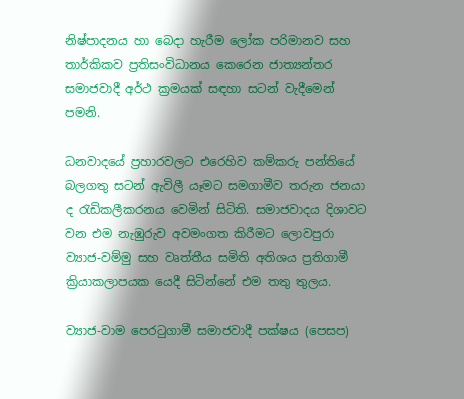නිෂ්පාදනය හා බෙදා හැරීම ලෝක පරිමානව සහ තාර්කිකව ප්‍රතිසංවිධානය කෙරෙන ජාත්‍යන්තර සමාජවාදී අර්ථ ක්‍රමයක් සඳහා සටන් වැදීමෙන් පමනි.

ධනවාදයේ ප්‍රහාරවලට එරෙහිව කම්කරු පන්තියේ බලගතු සටන් ඇවිලී යෑමට සමගාමීව තරුන ජනයා ද රැඩිකලීකරනය වෙමින් සිටිති. සමාජවාදය දිශාවට වන එම නැඹුරුව අවමංගත කිරීමට ලොවපුරා ව්‍යාජ-වම්මු සහ වෘත්තීය සමිති අතිශය ප්‍රතිගාමී ක්‍රියාකලාපයක යෙදී සිටින්නේ එම තතු තුලය.

ව්‍යාජ-වාම පෙරටුගාමී සමාජවාදී පක්ෂය (පෙසප)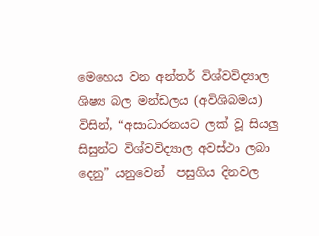මෙහෙය වන අන්තර් විශ්වවිද්‍යාල ශිෂ්‍ය බල මන්ඩලය (අවිශිබමය) විසින්, “අසාධාරනයට ලක් වූ සියලු සිසුන්ට විශ්වවිද්‍යාල අවස්ථා ලබා දෙනු” යනුවෙන්  පසුගිය දිනවල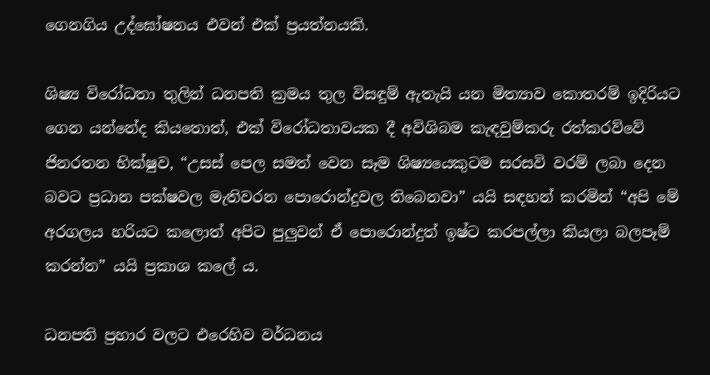ගෙනගිය උද්ඝෝෂනය එවන් එක් ප්‍රයත්නයකි.

ශිෂ්‍ය විරෝධතා තුලින් ධනපති ක්‍රමය තුල විසඳුම් ඇතැයි යන මිත්‍යාව කොතරම් ඉදිරියට ගෙන යන්නේද කියතොත්, එක් විරෝධතාවයක දී අවිශිබම කැඳවුම්කරු රත්කරව්වේ ජිනරතන භික්ෂුව, “උසස් පෙල සමත් වෙන සෑම ශිෂ්‍යයෙකුටම සරසවි වරම් ලබා දෙන බවට ප්‍රධාන පක්ෂවල මැතිවරන පොරොන්දුවල තිබෙනවා” යයි සඳහන් කරමින් “අපි මේ අරගලය හරියට කලොත් අපිට පුලුවන් ඒ පොරොන්දුත් ඉෂ්ට කරපල්ලා කියලා බලපෑම් කරන්න” යයි ප්‍රකාශ කලේ ය.

ධනපති ප්‍රහාර වලට එරෙහිව වර්ධනය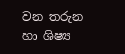වන තරුන හා ශිෂ්‍ය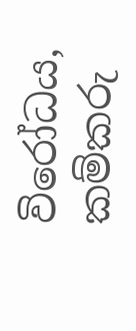විරෝධය, කම්කරු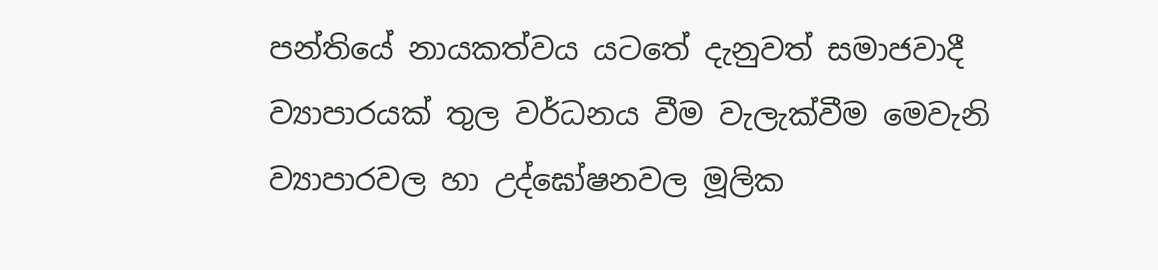පන්තියේ නායකත්වය යටතේ දැනුවත් සමාජවාදී ව්‍යාපාරයක් තුල වර්ධනය වීම වැලැක්වීම මෙවැනි ව්‍යාපාරවල හා උද්ඝෝෂනවල මූලික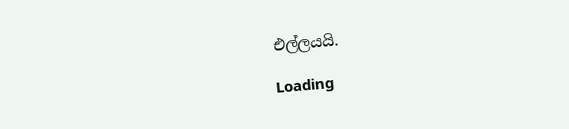එල්ලයයි.

Loading